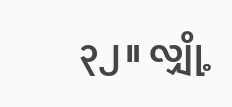၃၂။ လျှို့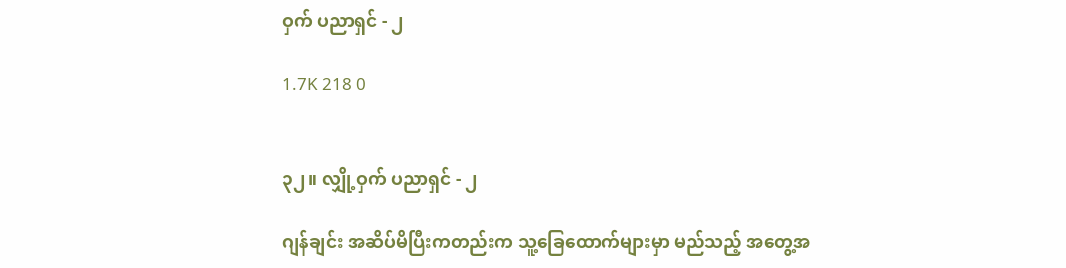ဝှက် ပညာရှင် - ၂

1.7K 218 0


၃၂။ လျှို့ဝှက် ပညာရှင် - ၂

ဂျန်ချင်း အဆိပ်မိပြီးကတည်းက သူ့ခြေထောက်များမှာ မည်သည့် အတွေ့အ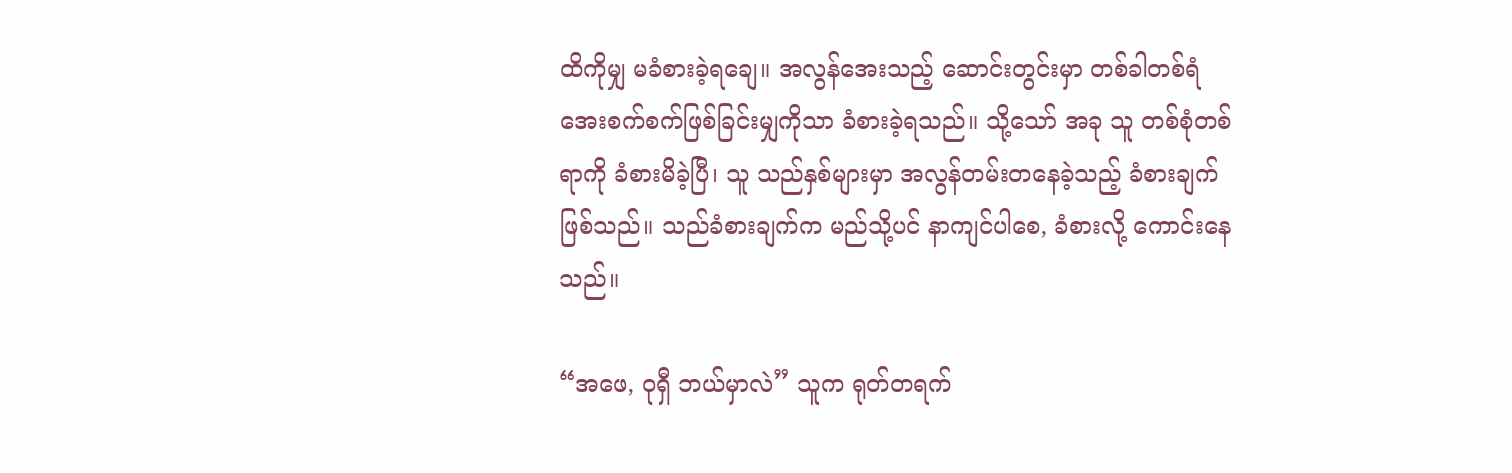ထိကိုမျှ မခံစားခဲ့ရချေ။ အလွန်အေးသည့် ဆောင်းတွင်းမှာ တစ်ခါတစ်ရံ အေးစက်စက်ဖြစ်ခြင်းမျှကိုသာ ခံစားခဲ့ရသည်။ သို့သော် အခု သူ တစ်စုံတစ်ရာကို ခံစားမိခဲ့ပြီ၊ သူ သည်နှစ်များမှာ အလွန်တမ်းတနေခဲ့သည့် ခံစားချက်ဖြစ်သည်။ သည်ခံစားချက်က မည်သို့ပင် နာကျင်ပါစေ, ခံစားလို့ ကောင်းနေသည်။

“အဖေ, ဝုရှီ ဘယ်မှာလဲ” သူက ရုတ်တရက်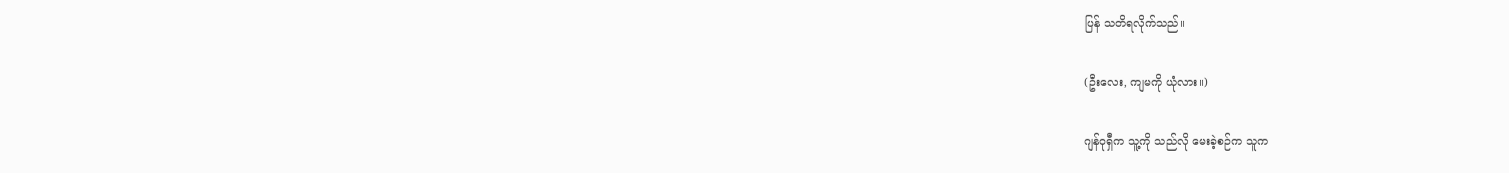ပြန် သတိရလိုက်သည်။

(ဦးလေး, ကျမကို ယုံလား။)

ဂျန်ဝုရှီက သူ့ကို သည်လို မေးခဲ့စဉ်က သူက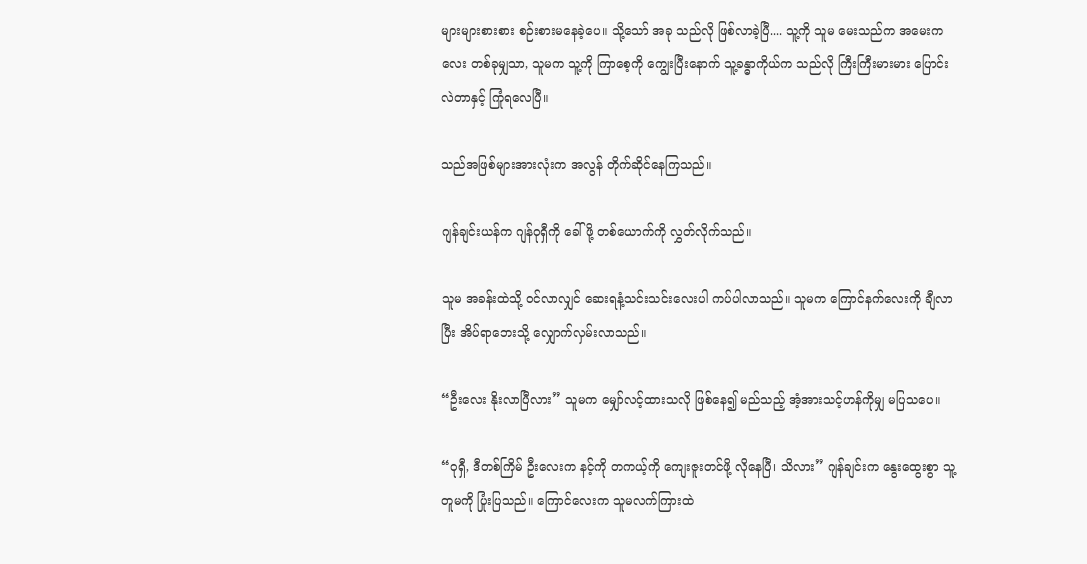များများစားစား စဉ်းစားမနေခဲ့ပေ။ သို့သော် အခု သည်လို ဖြစ်လာခဲ့ပြီ.... သူ့ကို သူမ မေးသည်က အမေးကလေး တစ်ခုမျှသာ, သူမက သူ့ကို ကြာစေ့ကို ကျွေးပြီးနောက် သူ့ခန္ဓာကိုယ်က သည်လို ကြီးကြီးမားမား ပြောင်းလဲတာနှင့် ကြုံရလေပြီ။

သည်အဖြစ်များအားလုံးက အလွန် တိုက်ဆိုင်နေကြသည်။

ဂျန်ချင်းယန်က ဂျန်ဝုရှီကို ခေါ်ဖို့ တစ်ယောက်ကို လွှတ်လိုက်သည်။

သူမ အခန်းထဲသို့ ဝင်လာလျှင် ဆေးရနံ့သင်းသင်းလေးပါ ကပ်ပါလာသည်။ သူမက ကြောင်နက်လေးကို ချီလာပြီး အိပ်ရာဘေးသို့ လျှောက်လှမ်းလာသည်။

“ဦးလေး နိုးလာပြီလား” သူမက မျှော်လင့်ထားသလို ဖြစ်နေ၍ မည်သည့် အံ့အားသင့်ဟန်ကိုမျှ မပြသပေ။

“ဝုရှီ, ဒီတစ်ကြိမ် ဦးလေးက နင့်ကို တကယ့်ကို ကျေးဇူးတင်ဖို့ လိုနေပြီ၊ သိလား” ဂျန်ချင်းက နွေးထွေးစွာ သူ့တူမကို ပြုံးပြသည်။ ကြောင်လေးက သူမလက်ကြားထဲ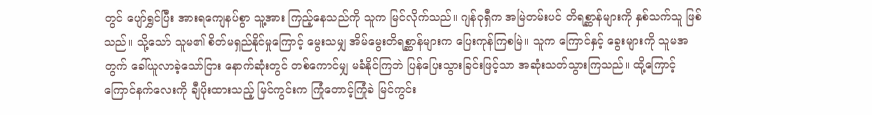တွင် ပျော်ရွှင်ပြီး အားရကျေနပ်စွာ သူ့အား ကြည့်နေသည်ကို သူက မြင်လိုက်သည်။ ဂျန်ဝုရှီက အမြဲတမ်းပင် တိရစ္ဆာန်များကို နှစ်သက်သူ ဖြစ်သည်။ သို့သော် သူမ၏ စိတ်မရှည်နိုင်မှုကြောင့် မွေးသမျှ အိမ်မွေးတိရစ္ဆာန်များက ပြေးကုန်ကြစမြဲ။ သူက ကြောင်နှင့် ခွေးများကို သူမအတွက် ခေါ်ယူလာခဲ့သော်ငြား နောက်ဆုံးတွင် တစ်ကောင်မျှ မခံနိုင်ကြဘဲ ပြန်ပြေးသွားခြင်းဖြင့်သာ အဆုံးသတ်သွားကြသည်။ ထို့ကြောင့် ကြောင်နက်လေးကို ချီပိုးထားသည့် မြင်ကွင်းက ကြုံတောင့်ကြုံခဲ မြင်ကွင်း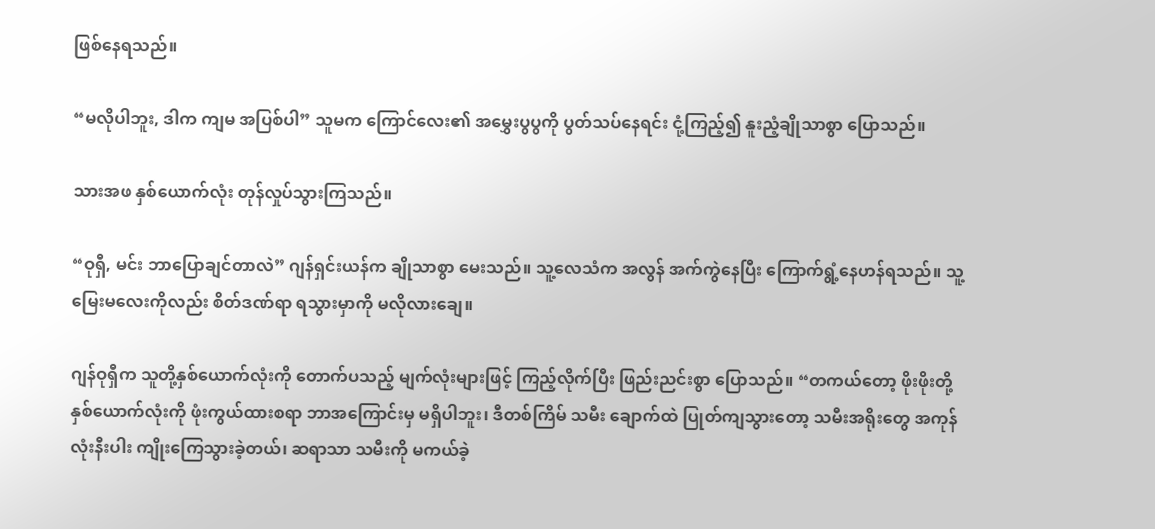ဖြစ်နေရသည်။

“မလိုပါဘူး, ဒါက ကျမ အပြစ်ပါ” သူမက ကြောင်လေး၏ အမွှေးပွပွကို ပွတ်သပ်နေရင်း ငုံ့ကြည့်၍ နူးညံ့ချိုသာစွာ ပြောသည်။

သားအဖ နှစ်ယောက်လုံး တုန်လှုပ်သွားကြသည်။

“ဝုရှီ, မင်း ဘာပြောချင်တာလဲ” ဂျန်ရှင်းယန်က ချိုသာစွာ မေးသည်။ သူ့လေသံက အလွန် အက်ကွဲနေပြီး ကြောက်ရွံ့နေဟန်ရသည်။ သူ့မြေးမလေးကိုလည်း စိတ်ဒဏ်ရာ ရသွားမှာကို မလိုလားချေ။

ဂျန်ဝုရှီက သူတို့နှစ်ယောက်လုံးကို တောက်ပသည့် မျက်လုံးများဖြင့် ကြည့်လိုက်ပြီး ဖြည်းညင်းစွာ ပြောသည်။ “တကယ်တော့ ဖိုးဖိုးတို့ နှစ်ယောက်လုံးကို ဖုံးကွယ်ထားစရာ ဘာအကြောင်းမှ မရှိပါဘူး၊ ဒီတစ်ကြိမ် သမီး ချောက်ထဲ ပြုတ်ကျသွားတော့ သမီးအရိုးတွေ အကုန်လုံးနီးပါး ကျိုးကြေသွားခဲ့တယ်၊ ဆရာသာ သမီးကို မကယ်ခဲ့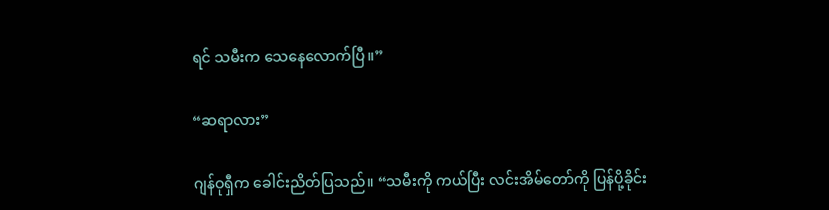ရင် သမီးက သေနေလောက်ပြီ။”

“ဆရာလား”

ဂျန်ဝုရှီက ခေါင်းညိတ်ပြသည်။ “သမီးကို ကယ်ပြီး လင်းအိမ်တော်ကို ပြန်ပို့ခိုင်း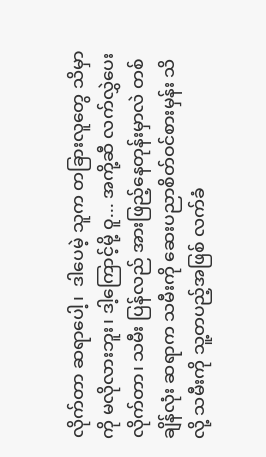လိုက်တာ ဆရာပေါ့၊  ဒါပေမဲ့ သူက တခြားလူတွေ သိမှာကို မလိုလားဘူး၊ ဒါ့ကြောင့်မို့ ဝူ... အကို့ဆီ လက်လွှဲပေးလိုက်တာ၊ သမီး ပြန်လည် အားဖြည့်နေတုန်းမှာလဲ တစ်ချိန်လုံး ဆရာက သမီးကို ဆေးပညာစိတ်ဝင်စားမှန်း သိလို့ သမီးကို သူ့တပည့်အဖြစ် လက်ခံ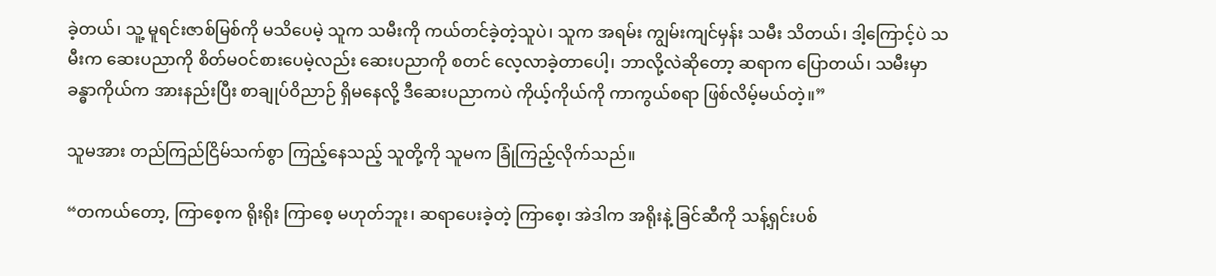ခဲ့တယ်၊ သူ့ မူရင်းဇာစ်မြစ်ကို မသိပေမဲ့ သူက သမီးကို ကယ်တင်ခဲ့တဲ့သူပဲ၊ သူက အရမ်း ကျွမ်းကျင်မှန်း သမီး သိတယ်၊ ဒါ့ကြောင့်ပဲ သမီးက ဆေးပညာကို စိတ်မဝင်စားပေမဲ့လည်း ဆေးပညာကို စတင် လေ့လာခဲ့တာပေါ့၊ ဘာလို့လဲဆိုတော့ ဆရာက ပြောတယ်၊ သမီးမှာ ခန္ဓာကိုယ်က အားနည်းပြီး စာချုပ်ဝိညာဉ် ရှိမနေလို့ ဒီဆေးပညာကပဲ ကိုယ့်ကိုယ်ကို ကာကွယ်စရာ ဖြစ်လိမ့်မယ်တဲ့။”

သူမအား တည်ကြည်ငြိမ်သက်စွာ ကြည့်နေသည့် သူတို့ကို သူမက ခြုံကြည့်လိုက်သည်။

“တကယ်တော့, ကြာ‌စေ့က ရိုးရိုး ကြာစေ့ မဟုတ်ဘူး၊ ဆရာပေးခဲ့တဲ့ ကြာစေ့၊ အဲဒါက အရိုးနဲ့ ခြင်ဆီကို သန့်ရှင်းပစ်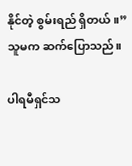နိုင်တဲ့ စွမ်းရည် ရှိတယ်။” သူမက ဆက်ပြောသည်။

ပါရမီရှင်သ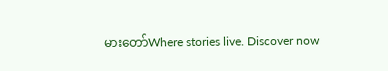မားတော်Where stories live. Discover now